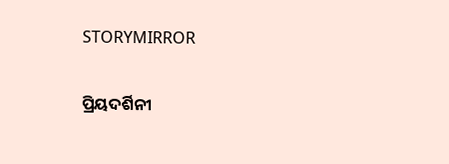STORYMIRROR

ପ୍ରିୟଦର୍ଶିନୀ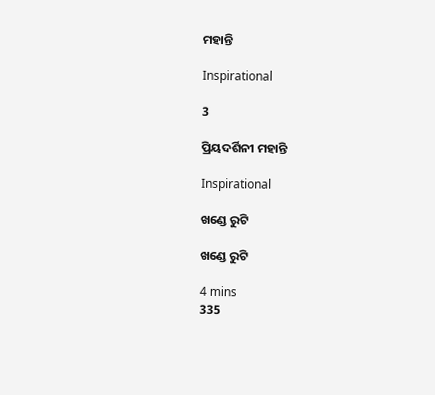ମହାନ୍ତି

Inspirational

3

ପ୍ରିୟଦର୍ଶିନୀ ମହାନ୍ତି

Inspirational

ଖଣ୍ଡେ ରୁଟି

ଖଣ୍ଡେ ରୁଟି

4 mins
335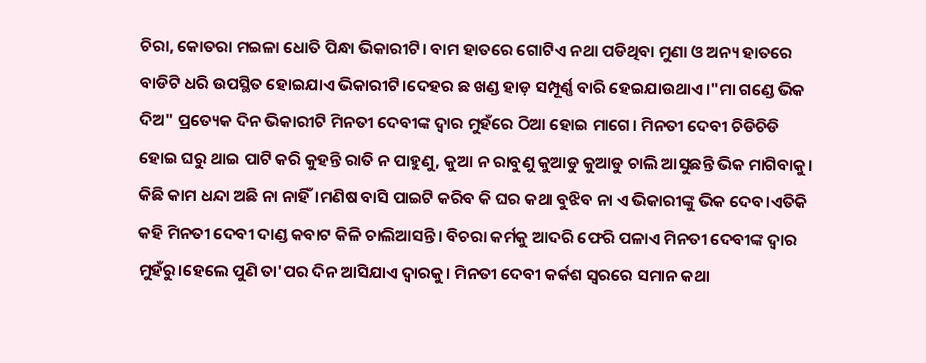ଚିରା, କୋତରା ମଇଳା ଧୋତି ପିନ୍ଧା ଭିକାରୀଟି। ବାମ ହାତରେ ଗୋଟିଏ ନଥା ପଡିଥିବା ମୁଣା ଓ ଅନ୍ୟ ହାତରେ ବାଡିଟି ଧରି ଉପସ୍ଥିତ ହୋଇଯାଏ ଭିକାରୀଟି।ଦେହର ଛ ଖଣ୍ଡ ହାଡ଼ ସମ୍ପୂର୍ଣ୍ଣ ବାରି ହେଇଯାଉଥାଏ।"ମା ଗଣ୍ଡେ ଭିକ ଦିଅ" ପ୍ରତ୍ୟେକ ଦିନ ଭିକାରୀଟି ମିନତୀ ଦେବୀଙ୍କ ଦ୍ୱାର ମୁହଁରେ ଠିଆ ହୋଇ ମାଗେ। ମିନତୀ ଦେବୀ ଚିଡିଚିଡି ହୋଇ ଘରୁ ଥାଇ ପାଟି କରି କୁହନ୍ତି ରାତି ନ ପାହୁଣୁ, କୁଆ ନ ରାବୁଣୁ କୁଆଡୁ କୁଆଡୁ ଚାଲି ଆସୁଛନ୍ତି ଭିକ ମାଗିବାକୁ। କିଛି କାମ ଧନ୍ଦା ଅଛି ନା ନାହିଁ।ମଣିଷ ବାସି ପାଇଟି କରିବ କି ଘର କଥା ବୁଝିବ ନା ଏ ଭିକାରୀଙ୍କୁ ଭିକ ଦେବ।ଏତିକି କହି ମିନତୀ ଦେବୀ ଦାଣ୍ଡ କବାଟ କିଳି ଚାଲିଆସନ୍ତି। ବିଚରା କର୍ମକୁ ଆଦରି ଫେରି ପଳାଏ ମିନତୀ ଦେବୀଙ୍କ ଦ୍ୱାର ମୁହଁରୁ।ହେଲେ ପୁଣି ତା'ପର ଦିନ ଆସିଯାଏ ଦ୍ୱାରକୁ। ମିନତୀ ଦେବୀ କର୍କଶ ସ୍ୱରରେ ସମାନ କଥା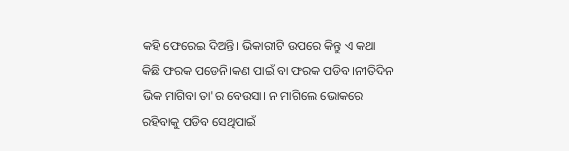କହି ଫେରେଇ ଦିଅନ୍ତି। ଭିକାରୀଟି ଉପରେ କିନ୍ତୁ ଏ କଥା କିଛି ଫରକ ପଡେନି।କଣ ପାଇଁ ବା ଫରକ ପଡିବ।ନୀତିଦିନ ଭିକ ମାଗିବା ତା'ର ବେଉସା। ନ ମାଗିଲେ ଭୋକରେ ରହିବାକୁ ପଡିବ ସେଥିପାଇଁ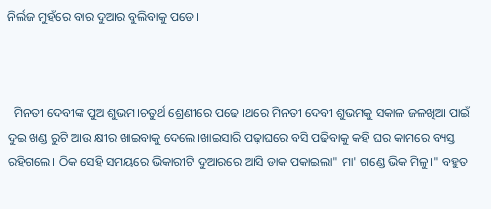ନିର୍ଲଜ ମୁହଁରେ ବାର ଦୁଆର ବୁଲିବାକୁ ପଡେ।



  ମିନତୀ ଦେବୀଙ୍କ ପୁଅ ଶୁଭମ।ଚତୁର୍ଥ ଶ୍ରେଣୀରେ ପଢେ ।ଥରେ ମିନତୀ ଦେବୀ ଶୁଭମକୁ ସକାଳ ଜଳଖିଆ ପାଇଁ ଦୁଇ ଖଣ୍ଡ ରୁଟି ଆଉ କ୍ଷୀର ଖାଇବାକୁ ଦେଲେ।ଖାଇସାରି ପଢ଼ାଘରେ ବସି ପଢିବାକୁ କହି ଘର କାମରେ ବ୍ୟସ୍ତ ରହିଗଲେ। ଠିକ ସେହି ସମୟରେ ଭିକାରୀଟି ଦୁଆରରେ ଆସି ଡାକ ପକାଇଲା" ମା' ଗଣ୍ଡେ ଭିକ ମିଳୁ।" ବହୁତ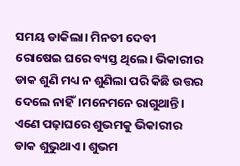ସମୟ ଡାକିଲା। ମିନତୀ ଦେବୀ ରୋଷେଇ ଘରେ ବ୍ୟସ୍ତ ଥିଲେ। ଭିକାରୀର ଡାକ ଶୁଣି ମଧ୍ୟ ନ ଶୁଣିଲା ପରି କିଛି ଉତ୍ତର ଦେଲେ ନାହିଁ।ମନେମନେ ରାଗୁଥାନ୍ତି। ଏଣେ ପଢ଼ାଘରେ ଶୁଭମକୁ ଭିକାରୀର ଡାକ ଶୁଭୁଥାଏ। ଶୁଭମ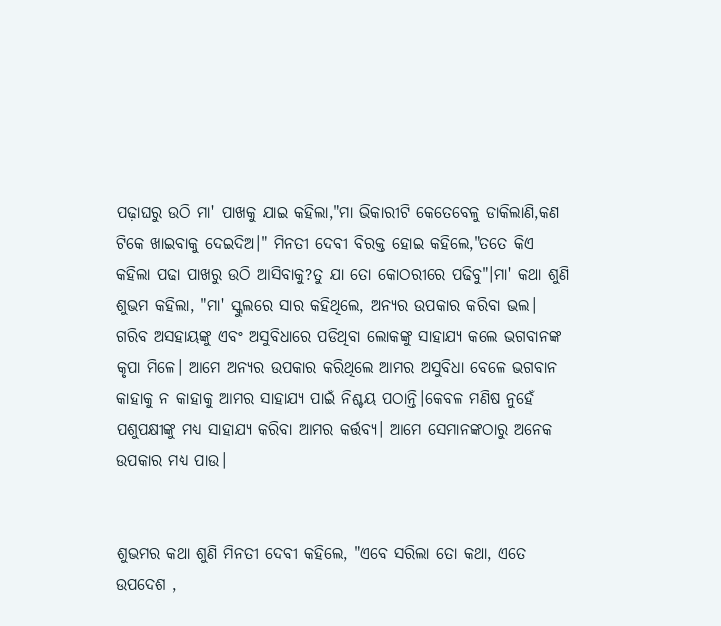ପଢ଼ାଘରୁ ଉଠି ମା' ପାଖକୁ ଯାଇ କହିଲା,"ମା ଭିକାରୀଟି କେତେବେଳୁ ଡାକିଲାଣି,କଣ ଟିକେ ଖାଇବାକୁ ଦେଇଦିଅ।" ମିନତୀ ଦେବୀ ବିରକ୍ତ ହୋଇ କହିଲେ,"ତତେ କିଏ କହିଲା ପଢା ପାଖରୁ ଉଠି ଆସିବାକୁ?ତୁ ଯା ତୋ କୋଠରୀରେ ପଢିବୁ"।ମା' କଥା ଶୁଣି ଶୁଭମ କହିଲା, "ମା' ସ୍କୁଲରେ ସାର କହିଥିଲେ, ଅନ୍ୟର ଉପକାର କରିବା ଭଲ। ଗରିବ ଅସହାୟଙ୍କୁ ଏବଂ ଅସୁବିଧାରେ ପଡିଥିବା ଲୋକଙ୍କୁ ସାହାଯ୍ୟ କଲେ ଭଗବାନଙ୍କ କୃପା ମିଳେ। ଆମେ ଅନ୍ୟର ଉପକାର କରିଥିଲେ ଆମର ଅସୁବିଧା ବେଳେ ଭଗବାନ କାହାକୁ ନ କାହାକୁ ଆମର ସାହାଯ୍ୟ ପାଇଁ ନିଶ୍ଚୟ ପଠାନ୍ତି।କେବଳ ମଣିଷ ନୁହେଁ ପଶୁପକ୍ଷୀଙ୍କୁ ମଧ୍ୟ ସାହାଯ୍ୟ କରିବା ଆମର କର୍ତ୍ତବ୍ୟ। ଆମେ ସେମାନଙ୍କଠାରୁ ଅନେକ ଉପକାର ମଧ୍ୟ ପାଉ।


ଶୁଭମର କଥା ଶୁଣି ମିନତୀ ଦେବୀ କହିଲେ, "ଏବେ ସରିଲା ତୋ କଥା, ଏତେ ଉପଦେଶ ,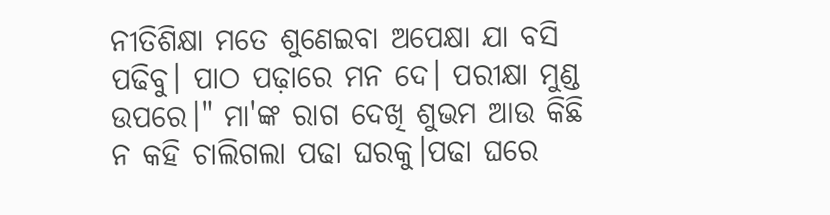ନୀତିଶିକ୍ଷା ମତେ ଶୁଣେଇବା ଅପେକ୍ଷା ଯା ବସି ପଢିବୁ। ପାଠ ପଢ଼ାରେ ମନ ଦେ। ପରୀକ୍ଷା ମୁଣ୍ଡ ଉପରେ।" ମା'ଙ୍କ ରାଗ ଦେଖି ଶୁଭମ ଆଉ କିଛି ନ କହି ଚାଲିଗଲା ପଢା ଘରକୁ।ପଢା ଘରେ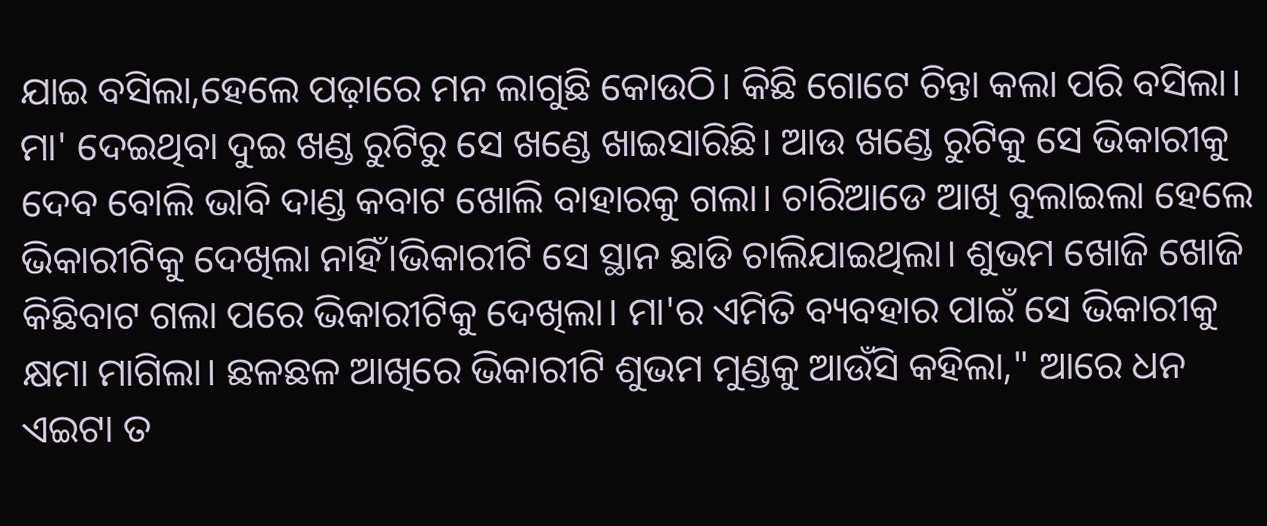ଯାଇ ବସିଲା,ହେଲେ ପଢ଼ାରେ ମନ ଲାଗୁଛି କୋଉଠି। କିଛି ଗୋଟେ ଚିନ୍ତା କଲା ପରି ବସିଲା। ମା' ଦେଇଥିବା ଦୁଇ ଖଣ୍ଡ ରୁଟିରୁ ସେ ଖଣ୍ଡେ ଖାଇସାରିଛି। ଆଉ ଖଣ୍ଡେ ରୁଟିକୁ ସେ ଭିକାରୀକୁ ଦେବ ବୋଲି ଭାବି ଦାଣ୍ଡ କବାଟ ଖୋଲି ବାହାରକୁ ଗଲା। ଚାରିଆଡେ ଆଖି ବୁଲାଇଲା ହେଲେ ଭିକାରୀଟିକୁ ଦେଖିଲା ନାହିଁ।ଭିକାରୀଟି ସେ ସ୍ଥାନ ଛାଡି ଚାଲିଯାଇଥିଲା। ଶୁଭମ ଖୋଜି ଖୋଜି କିଛିବାଟ ଗଲା ପରେ ଭିକାରୀଟିକୁ ଦେଖିଲା। ମା'ର ଏମିତି ବ୍ୟବହାର ପାଇଁ ସେ ଭିକାରୀକୁ କ୍ଷମା ମାଗିଲା। ଛଳଛଳ ଆଖିରେ ଭିକାରୀଟି ଶୁଭମ ମୁଣ୍ଡକୁ ଆଉଁସି କହିଲା," ଆରେ ଧନ ଏଇଟା ତ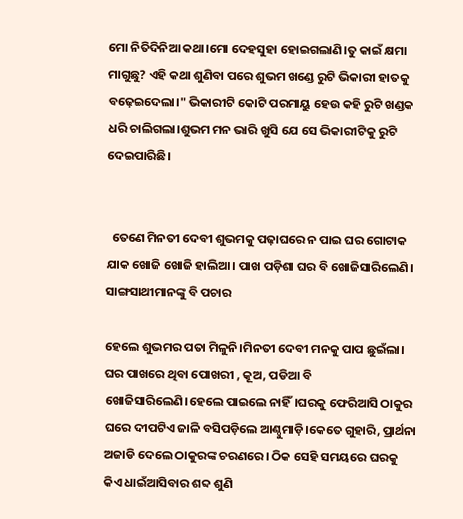ମୋ ନିତିଦିନିଆ କଥା।ମୋ ଦେହସୁହା ହୋଇଗଲାଣି।ତୁ କାଇଁ କ୍ଷମା ମାଗୁଛୁ? ଏହି କଥା ଶୁଣିବା ପରେ ଶୁଭମ ଖଣ୍ଡେ ରୁଟି ଭିକାରୀ ହାତକୁ ବଢ଼େଇଦେଲା।" ଭିକାରୀଟି କୋଟି ପରମାୟୁ ହେଉ କହି ରୁଟି ଖଣ୍ଡକ ଧରି ଚାଲିଗଲା।ଶୁଭମ ମନ ଭାରି ଖୁସି ଯେ ସେ ଭିକାରୀଟିକୁ ରୁଟି ଦେଇପାରିଛି।


  ତେଣେ ମିନତୀ ଦେବୀ ଶୁଭମକୁ ପଢ଼ାଘରେ ନ ପାଇ ଘର ଗୋଟାକ ଯାକ ଖୋଜି ଖୋଜି ହାଲିଆ। ପାଖ ପଡ଼ିଶା ଘର ବି ଖୋଜିସାରିଲେଣି। ସାଙ୍ଗସାଥୀମାନଙ୍କୁ ବି ପଚାର

ହେଲେ ଶୁଭମର ପତା ମିଳୁନି।ମିନତୀ ଦେବୀ ମନକୁ ପାପ ଛୁଇଁଲା। ଘର ପାଖରେ ଥିବା ପୋଖରୀ , କୂଅ, ପଡିଆ ବି ଖୋଜିସାରିଲେଣି।ହେଲେ ପାଇଲେ ନାହିଁ।ଘରକୁ ଫେରିଆସି ଠାକୁର ଘରେ ଦୀପଟିଏ ଜାଳି ବସିପଡ଼ିଲେ ଆଣ୍ଠୁମାଡ଼ି।କେତେ ଗୁହାରି, ପ୍ରାର୍ଥନା ଅଜାଡି ଦେଲେ ଠାକୁରଙ୍କ ଚରଣରେ। ଠିକ ସେହି ସମୟରେ ଘରକୁ କିଏ ଧାଇଁଆସିବାର ଶବ୍ଦ ଶୁଣି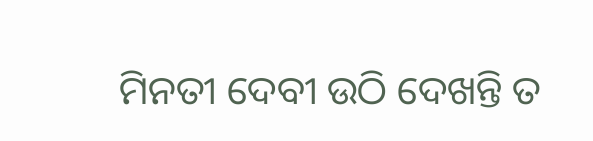ମିନତୀ ଦେବୀ ଉଠି ଦେଖନ୍ତି ତ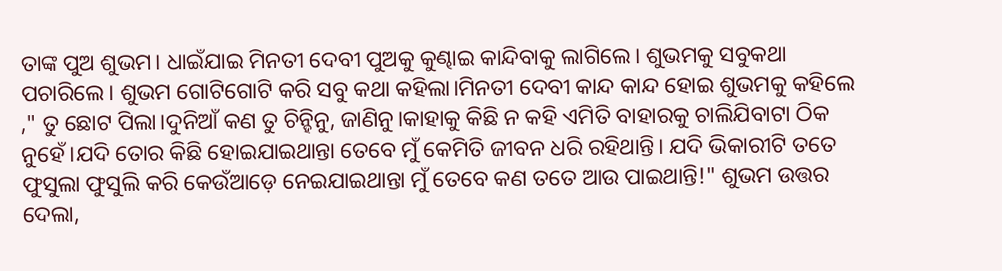ତାଙ୍କ ପୁଅ ଶୁଭମ। ଧାଇଁଯାଇ ମିନତୀ ଦେବୀ ପୁଅକୁ କୁଣ୍ଢାଇ କାନ୍ଦିବାକୁ ଲାଗିଲେ। ଶୁଭମକୁ ସବୁକଥା ପଚାରିଲେ। ଶୁଭମ ଗୋଟିଗୋଟି କରି ସବୁ କଥା କହିଲା।ମିନତୀ ଦେବୀ କାନ୍ଦ କାନ୍ଦ ହୋଇ ଶୁଭମକୁ କହିଲେ ," ତୁ ଛୋଟ ପିଲା।ଦୁନିଆଁ କଣ ତୁ ଚିନ୍ହିନୁ, ଜାଣିନୁ।କାହାକୁ କିଛି ନ କହି ଏମିତି ବାହାରକୁ ଚାଲିଯିବାଟା ଠିକ ନୁହେଁ।ଯଦି ତୋର କିଛି ହୋଇଯାଇଥାନ୍ତା ତେବେ ମୁଁ କେମିତି ଜୀବନ ଧରି ରହିଥାନ୍ତି। ଯଦି ଭିକାରୀଟି ତତେ ଫୁସୁଲା ଫୁସୁଲି କରି କେଉଁଆଡ଼େ ନେଇଯାଇଥାନ୍ତା ମୁଁ ତେବେ କଣ ତତେ ଆଉ ପାଇଥାନ୍ତି!" ଶୁଭମ ଉତ୍ତର ଦେଲା,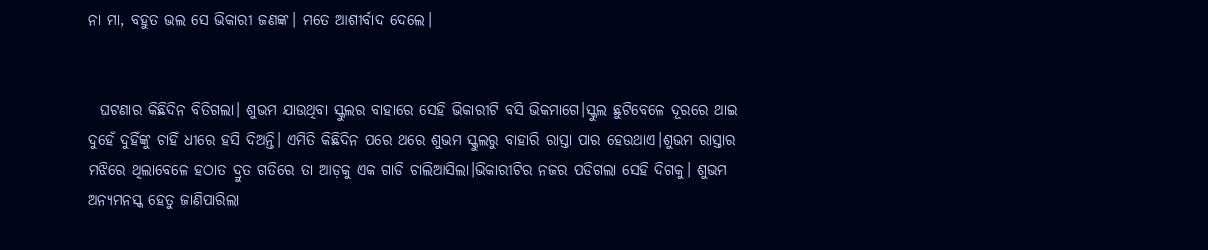ନା ମା, ବହୁତ ଭଲ ସେ ଭିକାରୀ ଜଣଙ୍କ। ମତେ ଆଶୀର୍ବାଦ ଦେଲେ।


  ଘଟଣାର କିଛିଦିନ ବିତିଗଲା। ଶୁଭମ ଯାଉଥିବା ସ୍କୁଲର ବାହାରେ ସେହି ଭିକାରୀଟି ବସି ଭିକମାଗେ।ସ୍କୁଲ ଛୁଟିବେଳେ ଦୂରରେ ଥାଇ ଦୁହେଁ ଦୁହିଁଙ୍କୁ ଚାହିଁ ଧୀରେ ହସି ଦିଅନ୍ତି। ଏମିତି କିଛିଦିନ ପରେ ଥରେ ଶୁଭମ ସ୍କୁଲରୁ ବାହାରି ରାସ୍ତା ପାର ହେଉଥାଏ।ଶୁଭମ ରାସ୍ତାର ମଝିରେ ଥିଲାବେଳେ ହଠାତ ଦ୍ରୁତ ଗତିରେ ତା ଆଡ଼କୁ ଏକ ଗାଡି ଚାଲିଆସିଲା।ଭିକାରୀଟିର ନଜର ପଡିଗଲା ସେହି ଦିଗକୁ। ଶୁଭମ ଅନ୍ୟମନସ୍କ ହେତୁ ଜାଣିପାରିଲା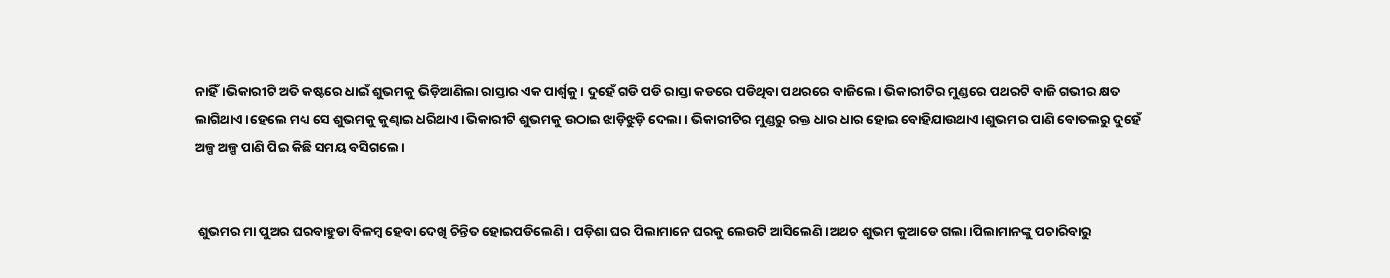ନାହିଁ।ଭିକାରୀଟି ଅତି କଷ୍ଟରେ ଧାଇଁ ଶୁଭମକୁ ଭିଡ଼ିଆଣିଲା ରାସ୍ତାର ଏକ ପାର୍ଶ୍ଵକୁ। ଦୁହେଁ ଗଡି ପଡି ରାସ୍ତା କଡରେ ପଡିଥିବା ପଥରରେ ବାଜିଲେ। ଭିକାରୀଟିର ମୁଣ୍ଡରେ ପଥରଟି ବାଜି ଗଭୀର କ୍ଷତ ଲାଗିଥାଏ।ହେଲେ ମଧ୍ୟ ସେ ଶୁଭମକୁ କୁଣ୍ଢାଇ ଧରିଥାଏ।ଭିକାରୀଟି ଶୁଭମକୁ ଉଠାଇ ଝାଡ଼ିଝୁଡ଼ି ଦେଲା। ଭିକାରୀଟିର ମୁଣ୍ଡରୁ ରକ୍ତ ଧାର ଧାର ହୋଇ ବୋହିଯାଉଥାଏ।ଶୁଭମର ପାଣି ବୋତଲରୁ ଦୁହେଁ ଅଳ୍ପ ଅଳ୍ପ ପାଣି ପିଇ କିଛି ସମୟ ବସିଗଲେ।


 ଶୁଭମର ମା ପୁଅର ଘରବାହୁଡା ବିଳମ୍ବ ହେବା ଦେଖି ଚିନ୍ତିତ ହୋଇପଡିଲେଣି। ପଡ଼ିଶା ଘର ପିଲାମାନେ ଘରକୁ ଲେଉଟି ଆସିଲେଣି।ଅଥଚ ଶୁଭମ କୁଆଡେ ଗଲା।ପିଲାମାନଙ୍କୁ ପଚାରିବାରୁ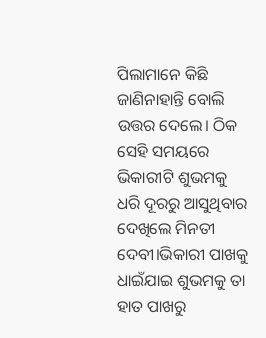ପିଲାମାନେ କିଛି ଜାଣିନାହାନ୍ତି ବୋଲି ଉତ୍ତର ଦେଲେ। ଠିକ ସେହି ସମୟରେ ଭିକାରୀଟି ଶୁଭମକୁ ଧରି ଦୂରରୁ ଆସୁଥିବାର ଦେଖିଲେ ମିନତୀ ଦେବୀ।ଭିକାରୀ ପାଖକୁ ଧାଇଁଯାଇ ଶୁଭମକୁ ତା ହାତ ପାଖରୁ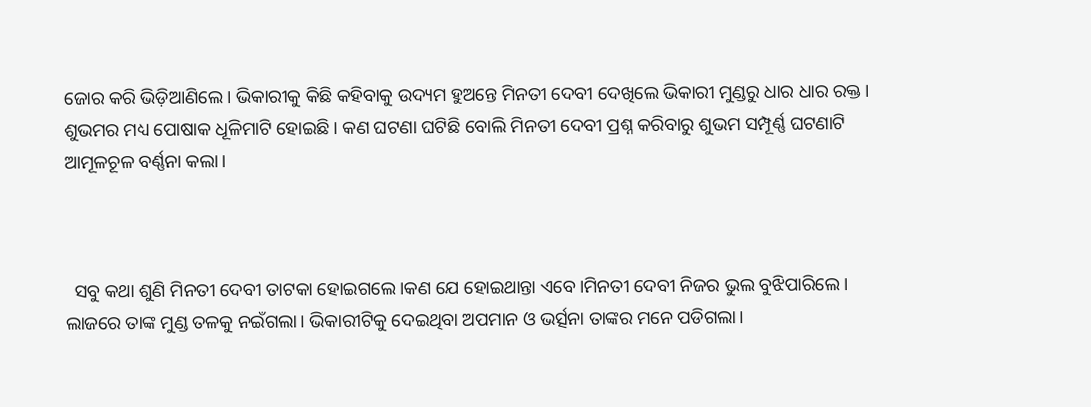ଜୋର କରି ଭିଡ଼ିଆଣିଲେ। ଭିକାରୀକୁ କିଛି କହିବାକୁ ଉଦ୍ୟମ ହୁଅନ୍ତେ ମିନତୀ ଦେବୀ ଦେଖିଲେ ଭିକାରୀ ମୁଣ୍ଡରୁ ଧାର ଧାର ରକ୍ତ। ଶୁଭମର ମଧ୍ୟ ପୋଷାକ ଧୂଳିମାଟି ହୋଇଛି। କଣ ଘଟଣା ଘଟିଛି ବୋଲି ମିନତୀ ଦେବୀ ପ୍ରଶ୍ନ କରିବାରୁ ଶୁଭମ ସମ୍ପୂର୍ଣ୍ଣ ଘଟଣାଟି ଆମୂଳଚୂଳ ବର୍ଣ୍ଣନା କଲା।



  ସବୁ କଥା ଶୁଣି ମିନତୀ ଦେବୀ ତାଟକା ହୋଇଗଲେ।କଣ ଯେ ହୋଇଥାନ୍ତା ଏବେ।ମିନତୀ ଦେବୀ ନିଜର ଭୁଲ ବୁଝିପାରିଲେ। ଲାଜରେ ତାଙ୍କ ମୁଣ୍ଡ ତଳକୁ ନଇଁଗଲା। ଭିକାରୀଟିକୁ ଦେଇଥିବା ଅପମାନ ଓ ଭର୍ତ୍ସନା ତାଙ୍କର ମନେ ପଡିଗଲା।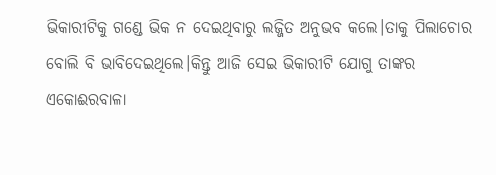ଭିକାରୀଟିକୁ ଗଣ୍ଡେ ଭିକ ନ ଦେଇଥିବାରୁ ଲଜ୍ଜିତ ଅନୁଭବ କଲେ।ତାକୁ ପିଲାଚୋର ବୋଲି ବି ଭାବିଦେଇଥିଲେ।କିନ୍ତୁ ଆଜି ସେଇ ଭିକାରୀଟି ଯୋଗୁ ତାଙ୍କର ଏକୋଈରବାଳା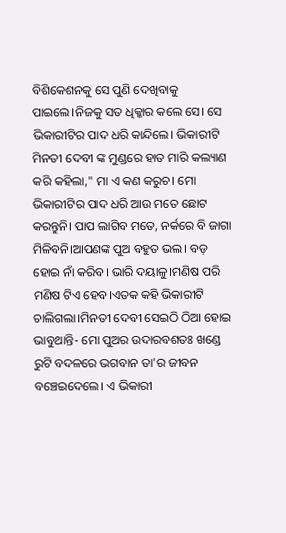ବିଶିକେଶନକୁ ସେ ପୁଣି ଦେଖିବାକୁ ପାଇଲେ।ନିଜକୁ ସତ ଧିକ୍କାର କଲେ ସେ। ସେ ଭିକାରୀଟିର ପାଦ ଧରି କାନ୍ଦିଲେ। ଭିକାରୀଟି ମିନତୀ ଦେବୀ ଙ୍କ ମୁଣ୍ଡରେ ହାତ ମାରି କଲ୍ୟାଣ କରି କହିଲା," ମା ଏ କଣ କରୁଚ। ମୋ ଭିକାରୀଟିର ପାଦ ଧରି ଆଉ ମତେ ଛୋଟ କରନ୍ତୁନି। ପାପ ଲାଗିବ ମତେ, ନର୍କରେ ବି ଜାଗା ମିଳିବନି।ଆପଣଙ୍କ ପୁଅ ବହୁତ ଭଲ। ବଡ଼ ହୋଇ ନାଁ କରିବ। ଭାରି ଦୟାଳୁ।ମଣିଷ ପରି ମଣିଷ ଟିଏ ହେବ।ଏତକ କହି ଭିକାରୀଟି ଚାଲିଗଲା।ମିନତୀ ଦେବୀ ସେଇଠି ଠିଆ ହୋଇ ଭାବୁଥାନ୍ତି- ମୋ ପୁଅର ଉଦାରବଶତଃ ଖଣ୍ଡେ ରୁଟି ବଦଳରେ ଭଗବାନ ତା'ର ଜୀବନ ବଞ୍ଚେଇଦେଲେ। ଏ ଭିକାରୀ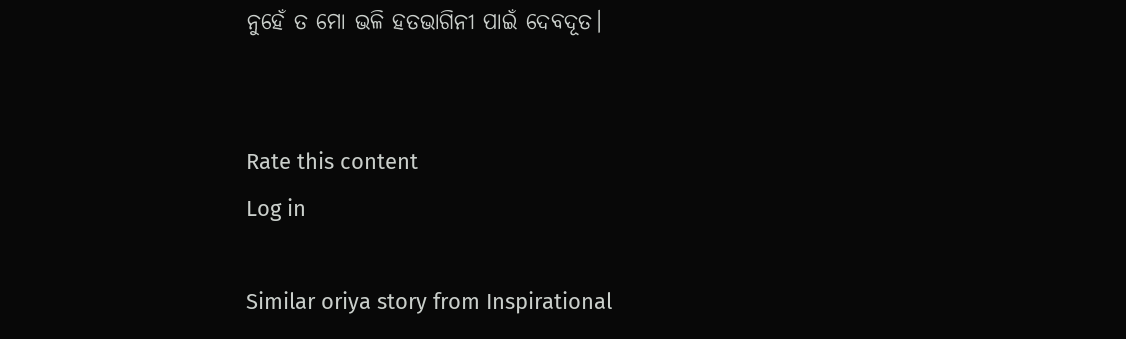ନୁହେଁ ତ ମୋ ଭଳି ହତଭାଗିନୀ ପାଇଁ ଦେବଦୂତ।


Rate this content
Log in

Similar oriya story from Inspirational